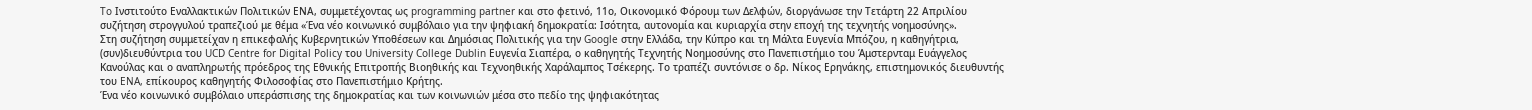To Ινστιτούτο Εναλλακτικών Πολιτικών ΕΝΑ, συμμετέχοντας ως programming partner και στο φετινό, 11ο, Οικονομικό Φόρουμ των Δελφών, διοργάνωσε την Τετάρτη 22 Απριλίου συζήτηση στρογγυλού τραπεζιού με θέμα «Ένα νέο κοινωνικό συμβόλαιο για την ψηφιακή δημοκρατία: Ισότητα, αυτονομία και κυριαρχία στην εποχή της τεχνητής νοημοσύνης».
Στη συζήτηση συμμετείχαν η επικεφαλής Κυβερνητικών Υποθέσεων και Δημόσιας Πολιτικής για την Google στην Ελλάδα, την Κύπρο και τη Μάλτα Ευγενία Μπόζου, η καθηγήτρια, (συν)διευθύντρια του UCD Centre for Digital Policy του University College Dublin Ευγενία Σιαπέρα, ο καθηγητής Τεχνητής Νοημοσύνης στο Πανεπιστήμιο του Άμστερνταμ Ευάγγελος Κανούλας και ο αναπληρωτής πρόεδρος της Εθνικής Επιτροπής Βιοηθικής και Τεχνοηθικής Χαράλαμπος Τσέκερης. Το τραπέζι συντόνισε ο δρ. Νίκος Ερηνάκης, επιστημονικός διευθυντής του ENA, επίκουρος καθηγητής Φιλοσοφίας στο Πανεπιστήμιο Κρήτης.
Ένα νέο κοινωνικό συμβόλαιο υπεράσπισης της δημοκρατίας και των κοινωνιών μέσα στο πεδίο της ψηφιακότητας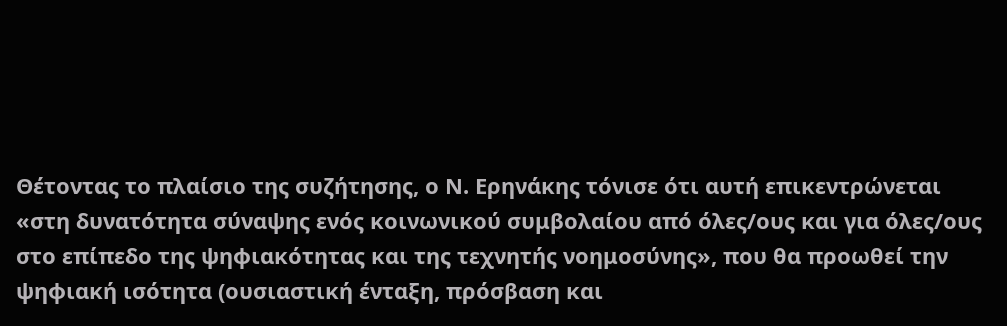Θέτοντας το πλαίσιο της συζήτησης, ο Ν. Ερηνάκης τόνισε ότι αυτή επικεντρώνεται «στη δυνατότητα σύναψης ενός κοινωνικού συμβολαίου από όλες/ους και για όλες/ους στο επίπεδο της ψηφιακότητας και της τεχνητής νοημοσύνης», που θα προωθεί την ψηφιακή ισότητα (ουσιαστική ένταξη, πρόσβαση και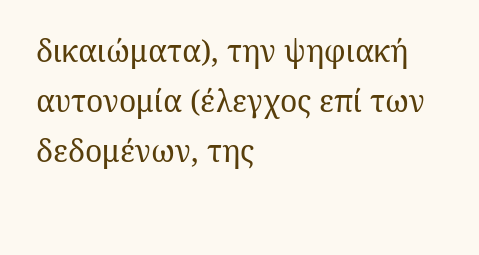δικαιώματα), την ψηφιακή αυτονομία (έλεγχος επί των δεδομένων, της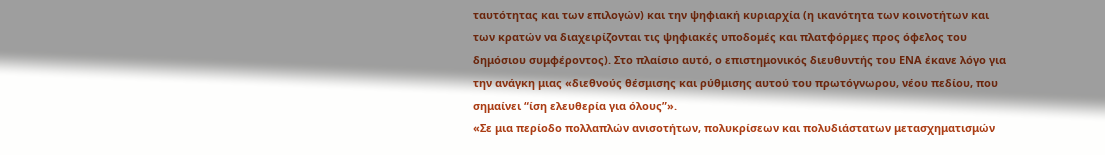ταυτότητας και των επιλογών) και την ψηφιακή κυριαρχία (η ικανότητα των κοινοτήτων και των κρατών να διαχειρίζονται τις ψηφιακές υποδομές και πλατφόρμες προς όφελος του δημόσιου συμφέροντος). Στο πλαίσιο αυτό, ο επιστημονικός διευθυντής του ΕΝΑ έκανε λόγο για την ανάγκη μιας «διεθνούς θέσμισης και ρύθμισης αυτού του πρωτόγνωρου, νέου πεδίου, που σημαίνει “ίση ελευθερία για όλους”».
«Σε μια περίοδο πολλαπλών ανισοτήτων, πολυκρίσεων και πολυδιάστατων μετασχηματισμών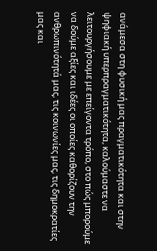ανάμεσα στη φυσική μας πραγματικότητα και στην ψηφιακή υπερπραγματικότητα, καλούμαστε να λειτουργήσουμε με επείγοντα τρόπο, στο πώς μπορούμε να δούμε αξίες και ιδέες οι οποίες καθορίζουν την ανθρωπινότητά μας, τις κοινωνίες μας, τις δημοκρατίες μας και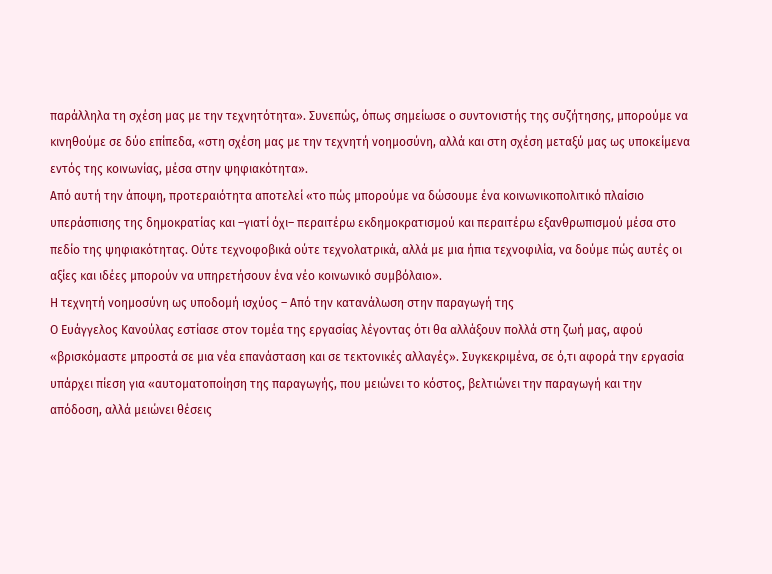παράλληλα τη σχέση μας με την τεχνητότητα». Συνεπώς, όπως σημείωσε ο συντονιστής της συζήτησης, μπορούμε να κινηθούμε σε δύο επίπεδα, «στη σχέση μας με την τεχνητή νοημοσύνη, αλλά και στη σχέση μεταξύ μας ως υποκείμενα εντός της κοινωνίας, μέσα στην ψηφιακότητα».
Από αυτή την άποψη, προτεραιότητα αποτελεί «το πώς μπορούμε να δώσουμε ένα κοινωνικοπολιτικό πλαίσιο υπεράσπισης της δημοκρατίας και –γιατί όχι– περαιτέρω εκδημοκρατισμού και περαιτέρω εξανθρωπισμού μέσα στο πεδίο της ψηφιακότητας. Ούτε τεχνοφοβικά ούτε τεχνολατρικά, αλλά με μια ήπια τεχνοφιλία, να δούμε πώς αυτές οι αξίες και ιδέες μπορούν να υπηρετήσουν ένα νέο κοινωνικό συμβόλαιο».
Η τεχνητή νοημοσύνη ως υποδομή ισχύος – Από την κατανάλωση στην παραγωγή της
Ο Ευάγγελος Κανούλας εστίασε στον τομέα της εργασίας λέγοντας ότι θα αλλάξουν πολλά στη ζωή μας, αφού «βρισκόμαστε μπροστά σε μια νέα επανάσταση και σε τεκτονικές αλλαγές». Συγκεκριμένα, σε ό,τι αφορά την εργασία υπάρχει πίεση για «αυτοματοποίηση της παραγωγής, που μειώνει το κόστος, βελτιώνει την παραγωγή και την απόδοση, αλλά μειώνει θέσεις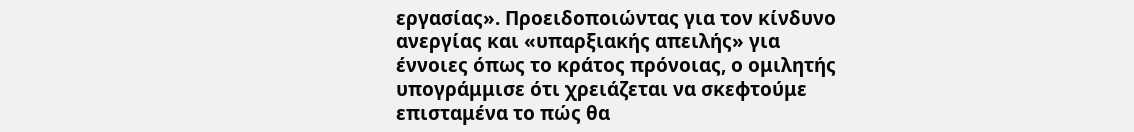εργασίας». Προειδοποιώντας για τον κίνδυνο ανεργίας και «υπαρξιακής απειλής» για έννοιες όπως το κράτος πρόνοιας, ο ομιλητής υπογράμμισε ότι χρειάζεται να σκεφτούμε επισταμένα το πώς θα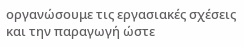οργανώσουμε τις εργασιακές σχέσεις και την παραγωγή ώστε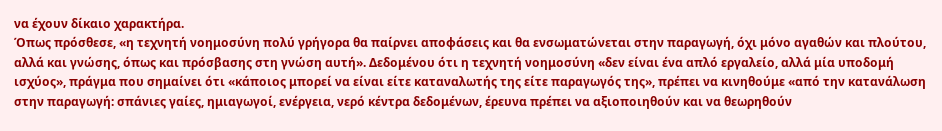να έχουν δίκαιο χαρακτήρα.
Όπως πρόσθεσε, «η τεχνητή νοημοσύνη πολύ γρήγορα θα παίρνει αποφάσεις και θα ενσωματώνεται στην παραγωγή, όχι μόνο αγαθών και πλούτου, αλλά και γνώσης, όπως και πρόσβασης στη γνώση αυτή». Δεδομένου ότι η τεχνητή νοημοσύνη «δεν είναι ένα απλό εργαλείο, αλλά μία υποδομή ισχύος», πράγμα που σημαίνει ότι «κάποιος μπορεί να είναι είτε καταναλωτής της είτε παραγωγός της», πρέπει να κινηθούμε «από την κατανάλωση στην παραγωγή: σπάνιες γαίες, ημιαγωγοί, ενέργεια, νερό κέντρα δεδομένων, έρευνα πρέπει να αξιοποιηθούν και να θεωρηθούν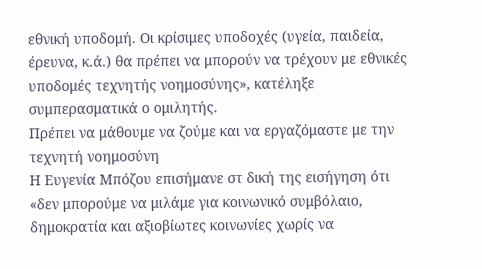εθνική υποδομή. Οι κρίσιμες υποδοχές (υγεία, παιδεία, έρευνα, κ.ά.) θα πρέπει να μπορούν να τρέχουν με εθνικές υποδομές τεχνητής νοημοσύνης», κατέληξε συμπερασματικά ο ομιλητής.
Πρέπει να μάθουμε να ζούμε και να εργαζόμαστε με την τεχνητή νοημοσύνη
Η Ευγενία Μπόζου επισήμανε στ δική της εισήγηση ότι «δεν μπορούμε να μιλάμε για κοινωνικό συμβόλαιο, δημοκρατία και αξιοβίωτες κοινωνίες χωρίς να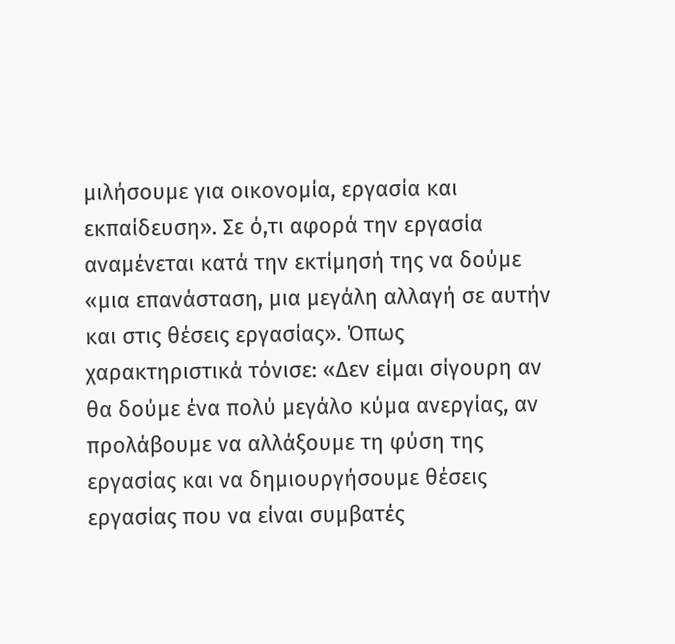μιλήσουμε για οικονομία, εργασία και εκπαίδευση». Σε ό,τι αφορά την εργασία αναμένεται κατά την εκτίμησή της να δούμε «μια επανάσταση, μια μεγάλη αλλαγή σε αυτήν και στις θέσεις εργασίας». Όπως χαρακτηριστικά τόνισε: «Δεν είμαι σίγουρη αν θα δούμε ένα πολύ μεγάλο κύμα ανεργίας, αν προλάβουμε να αλλάξουμε τη φύση της εργασίας και να δημιουργήσουμε θέσεις εργασίας που να είναι συμβατές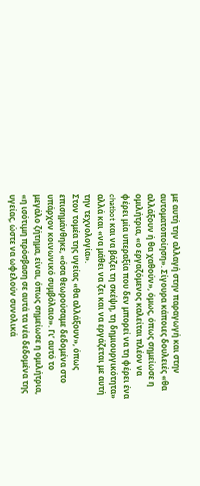με αυτή την αλλαγή στην παραγωγή και στην αυτοματοποίηση». Σίγουρα κάποιες δουλειές «θα αλλάξουν ή θα χαθούν», όμως, όπως σημείωσε η ομιλήτρια, «ο εργαζόμενος καλείται πλέον να φέρει μία υπεραξία που δεν μπορεί να τη φέρει ένα chatbot και να βάζει τη σκέψη, τη δημιουργικότητα» αλλά και «να μάθει να ζει και να εργάζεται με αυτή την τεχνολογία».
Στον τομέα της υγείας «θα αλλάξουν», όπως επισημάνθηκε, «όσα θεωρούσαμε δεδομένα στο υπάρχον κοινωνικό συμβόλαιο». Γι’ αυτό το μεγάλο ζήτημα, είναι, όπως σημείωσε η ομιλήτρια, «η ισότιμη πρόσβαση σε αυτά τα νέα δεδομένα της υγείας, ώστε να ωφελούν συνολικά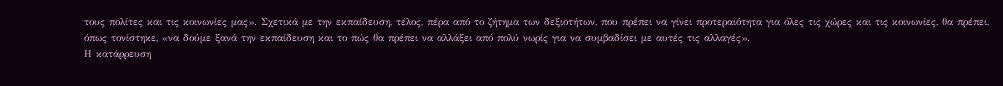τους πολίτες και τις κοινωνίες μας». Σχετικά με την εκπαίδευση, τέλος, πέρα από το ζήτημα των δεξιοτήτων, που πρέπει να γίνει προτεραιότητα για όλες τις χώρες και τις κοινωνίες, θα πρέπει, όπως τονίστηκε, «να δούμε ξανά την εκπαίδευση και το πώς θα πρέπει να αλλάξει από πολύ νωρίς για να συμβαδίσει με αυτές τις αλλαγές».
Η κατάρρευση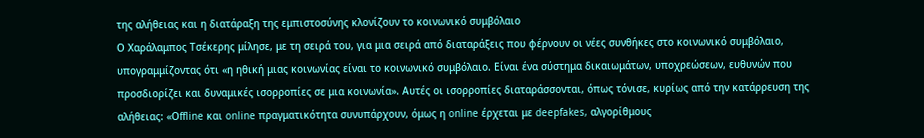της αλήθειας και η διατάραξη της εμπιστοσύνης κλονίζουν το κοινωνικό συμβόλαιο
Ο Χαράλαμπος Τσέκερης μίλησε, με τη σειρά του, για μια σειρά από διαταράξεις που φέρνουν οι νέες συνθήκες στο κοινωνικό συμβόλαιο, υπογραμμίζοντας ότι «η ηθική μιας κοινωνίας είναι το κοινωνικό συμβόλαιο. Είναι ένα σύστημα δικαιωμάτων, υποχρεώσεων, ευθυνών που προσδιορίζει και δυναμικές ισορροπίες σε μια κοινωνία». Αυτές οι ισορροπίες διαταράσσονται, όπως τόνισε, κυρίως από την κατάρρευση της αλήθειας: «Οffline και online πραγματικότητα συνυπάρχουν, όμως η online έρχεται με deepfakes, αλγορίθμους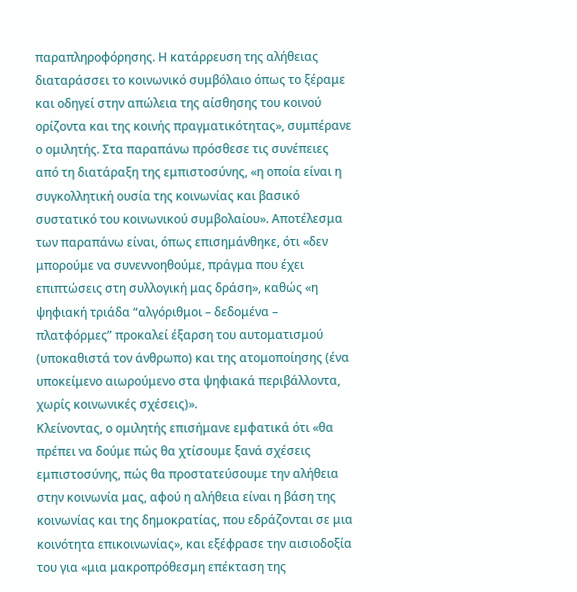παραπληροφόρησης. Η κατάρρευση της αλήθειας διαταράσσει το κοινωνικό συμβόλαιο όπως το ξέραμε και οδηγεί στην απώλεια της αίσθησης του κοινού ορίζοντα και της κοινής πραγματικότητας», συμπέρανε ο ομιλητής. Στα παραπάνω πρόσθεσε τις συνέπειες από τη διατάραξη της εμπιστοσύνης, «η οποία είναι η συγκολλητική ουσία της κοινωνίας και βασικό συστατικό του κοινωνικού συμβολαίου». Αποτέλεσμα των παραπάνω είναι, όπως επισημάνθηκε, ότι «δεν μπορούμε να συνεννοηθούμε, πράγμα που έχει επιπτώσεις στη συλλογική μας δράση», καθώς «η ψηφιακή τριάδα “αλγόριθμοι – δεδομένα – πλατφόρμες” προκαλεί έξαρση του αυτοματισμού (υποκαθιστά τον άνθρωπο) και της ατομοποίησης (ένα υποκείμενο αιωρούμενο στα ψηφιακά περιβάλλοντα, χωρίς κοινωνικές σχέσεις)».
Κλείνοντας, ο ομιλητής επισήμανε εμφατικά ότι «θα πρέπει να δούμε πώς θα χτίσουμε ξανά σχέσεις εμπιστοσύνης, πώς θα προστατεύσουμε την αλήθεια στην κοινωνία μας, αφού η αλήθεια είναι η βάση της κοινωνίας και της δημοκρατίας, που εδράζονται σε μια κοινότητα επικοινωνίας», και εξέφρασε την αισιοδοξία του για «μια μακροπρόθεσμη επέκταση της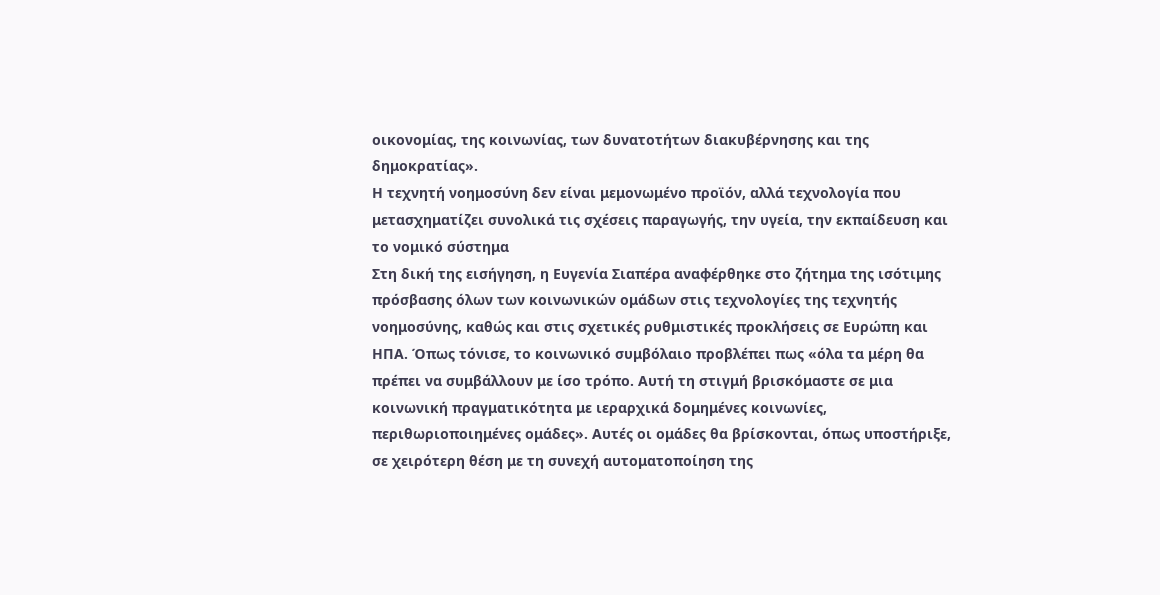οικονομίας, της κοινωνίας, των δυνατοτήτων διακυβέρνησης και της δημοκρατίας».
Η τεχνητή νοημοσύνη δεν είναι μεμονωμένο προϊόν, αλλά τεχνολογία που μετασχηματίζει συνολικά τις σχέσεις παραγωγής, την υγεία, την εκπαίδευση και το νομικό σύστημα
Στη δική της εισήγηση, η Ευγενία Σιαπέρα αναφέρθηκε στο ζήτημα της ισότιμης πρόσβασης όλων των κοινωνικών ομάδων στις τεχνολογίες της τεχνητής νοημοσύνης, καθώς και στις σχετικές ρυθμιστικές προκλήσεις σε Ευρώπη και ΗΠΑ. Όπως τόνισε, το κοινωνικό συμβόλαιο προβλέπει πως «όλα τα μέρη θα πρέπει να συμβάλλουν με ίσο τρόπο. Αυτή τη στιγμή βρισκόμαστε σε μια κοινωνική πραγματικότητα με ιεραρχικά δομημένες κοινωνίες, περιθωριοποιημένες ομάδες». Αυτές οι ομάδες θα βρίσκονται, όπως υποστήριξε, σε χειρότερη θέση με τη συνεχή αυτοματοποίηση της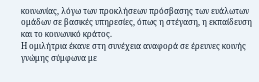κοινωνίας, λόγω των προκλήσεων πρόσβασης των ευάλωτων ομάδων σε βασικές υπηρεσίες, όπως η στέγαση, η εκπαίδευση και το κοινωνικό κράτος.
Η ομιλήτρια έκανε στη συνέχεια αναφορά σε έρευνες κοινής γνώμης σύμφωνα με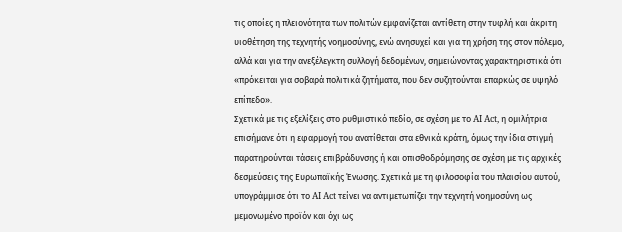τις οποίες η πλειονότητα των πολιτών εμφανίζεται αντίθετη στην τυφλή και άκριτη υιοθέτηση της τεχνητής νοημοσύνης, ενώ ανησυχεί και για τη χρήση της στον πόλεμο, αλλά και για την ανεξέλεγκτη συλλογή δεδομένων, σημειώνοντας χαρακτηριστικά ότι «πρόκειται για σοβαρά πολιτικά ζητήματα, που δεν συζητούνται επαρκώς σε υψηλό επίπεδο».
Σχετικά με τις εξελίξεις στο ρυθμιστικό πεδίο, σε σχέση με το AI Act, η ομιλήτρια επισήμανε ότι η εφαρμογή του ανατίθεται στα εθνικά κράτη, όμως την ίδια στιγμή παρατηρούνται τάσεις επιβράδυνσης ή και οπισθοδρόμησης σε σχέση με τις αρχικές δεσμεύσεις της Ευρωπαϊκής Ένωσης. Σχετικά με τη φιλοσοφία του πλαισίου αυτού, υπογράμμισε ότι το AI Act τείνει να αντιμετωπίζει την τεχνητή νοημοσύνη ως μεμονωμένο προϊόν και όχι ως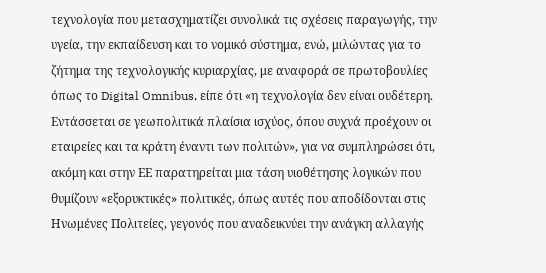τεχνολογία που μετασχηματίζει συνολικά τις σχέσεις παραγωγής, την υγεία, την εκπαίδευση και το νομικό σύστημα, ενώ, μιλώντας για το ζήτημα της τεχνολογικής κυριαρχίας, με αναφορά σε πρωτοβουλίες όπως το Digital Omnibus, είπε ότι «η τεχνολογία δεν είναι ουδέτερη. Εντάσσεται σε γεωπολιτικά πλαίσια ισχύος, όπου συχνά προέχουν οι εταιρείες και τα κράτη έναντι των πολιτών», για να συμπληρώσει ότι, ακόμη και στην ΕΕ παρατηρείται μια τάση υιοθέτησης λογικών που θυμίζουν «εξορυκτικές» πολιτικές, όπως αυτές που αποδίδονται στις Ηνωμένες Πολιτείες, γεγονός που αναδεικνύει την ανάγκη αλλαγής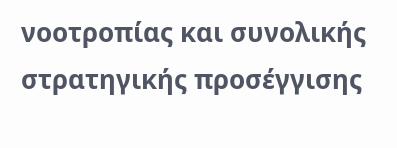νοοτροπίας και συνολικής στρατηγικής προσέγγισης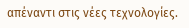απέναντι στις νέες τεχνολογίες.